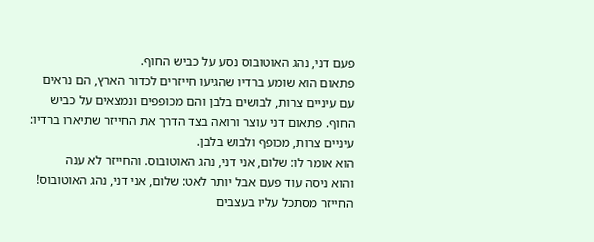פעם דני, נהג האוטובוס נסע על כביש החוף.
פתאום הוא שומע ברדיו שהגיעו חייזרים לכדור הארץ, הם נראים עם עיניים צרות, לבושים בלבן והם מכופפים ונמצאים על כביש החוף. פתאום דני עוצר ורואה בצד הדרך את החייזר שתיארו ברדיו: עיניים צרות, מכופף ולבוש בלבן.
הוא אומר לו: שלום, אני דני, נהג האוטובוס. והחייזר לא ענה
והוא ניסה עוד פעם אבל יותר לאט: שלום, אני דני, נהג האוטובוס!
החייזר מסתכל עליו בעצבים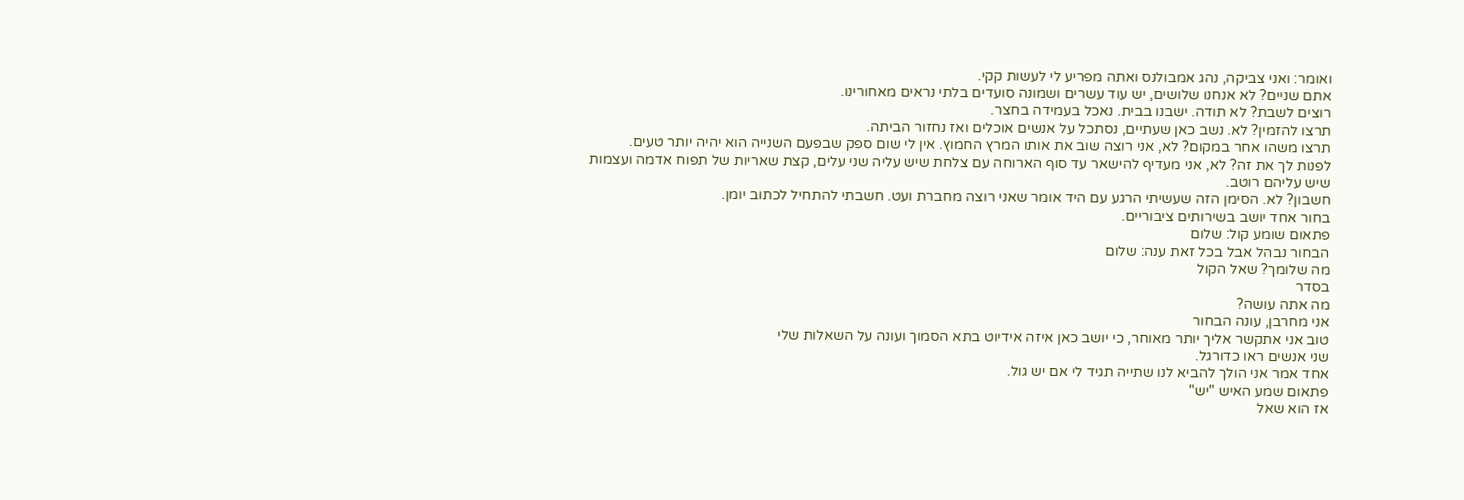ואומר: ואני צביקה, נהג אמבולנס ואתה מפריע לי לעשות קקי.
אתם שניים? לא אנחנו שלושים, יש עוד עשרים ושמונה סועדים בלתי נראים מאחורינו.
רוצים לשבת? לא תודה. ישבנו בבית. נאכל בעמידה בחצר.
תרצו להזמין? לא. נשב כאן שעתיים, נסתכל על אנשים אוכלים ואז נחזור הביתה.
תרצו משהו אחר במקום? לא, אני רוצה שוב את אותו המרץ החמוץ. אין לי שום ספק שבפעם השנייה הוא יהיה יותר טעים.
לפנות לך את זה? לא, אני מעדיף להישאר עד סוף הארוחה עם צלחת שיש עליה שני עלים, קצת שאריות של תפוח אדמה ועצמות שיש עליהם רוטב.
חשבון? לא. הסימן הזה שעשיתי הרגע עם היד אומר שאני רוצה מחברת ועט. חשבתי להתחיל לכתוב יומן.
בחור אחד יושב בשירותים ציבוריים.
פתאום שומע קול: שלום
הבחור נבהל אבל בכל זאת ענה: שלום
מה שלומך? שאל הקול
בסדר
מה אתה עושה?
אני מחרבן, עונה הבחור
טוב אני אתקשר אליך יותר מאוחר, כי יושב כאן איזה אידיוט בתא הסמוך ועונה על השאלות שלי
שני אנשים ראו כדורגל.
אחד אמר אני הולך להביא לנו שתייה תגיד לי אם יש גול.
פתאום שמע האיש "יש"
אז הוא שאל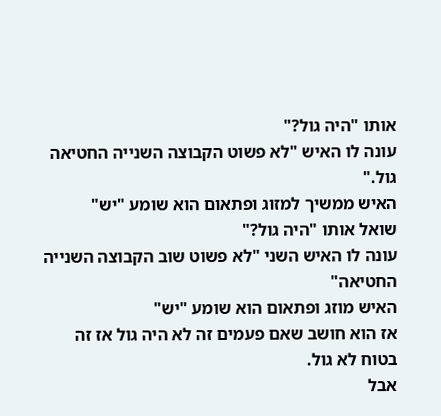אותו "היה גול?"
עונה לו האיש "לא פשוט הקבוצה השנייה החטיאה גול."
האיש ממשיך למזוג ופתאום הוא שומע "יש"
שואל אותו "היה גול?"
עונה לו האיש השני "לא פשוט שוב הקבוצה השנייה החטיאה"
האיש מוזג ופתאום הוא שומע "יש"
אז הוא חושב שאם פעמים זה לא היה גול אז זה בטוח לא גול.
אבל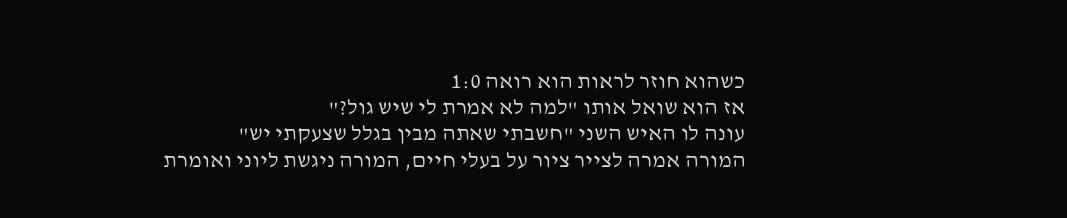כשהוא חוזר לראות הוא רואה 1:0
אז הוא שואל אותו "למה לא אמרת לי שיש גול?"
עונה לו האיש השני "חשבתי שאתה מבין בגלל שצעקתי יש"
המורה אמרה לצייר ציור על בעלי חיים, המורה ניגשת ליוני ואומרת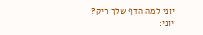יוני למה הדף שלך ריק?
יוני: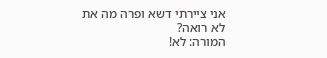אני ציירתי דשא ופרה מה את לא רואה?
המורה: לא!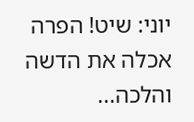יוני: שיט! הפרה אכלה את הדשה והלכה...